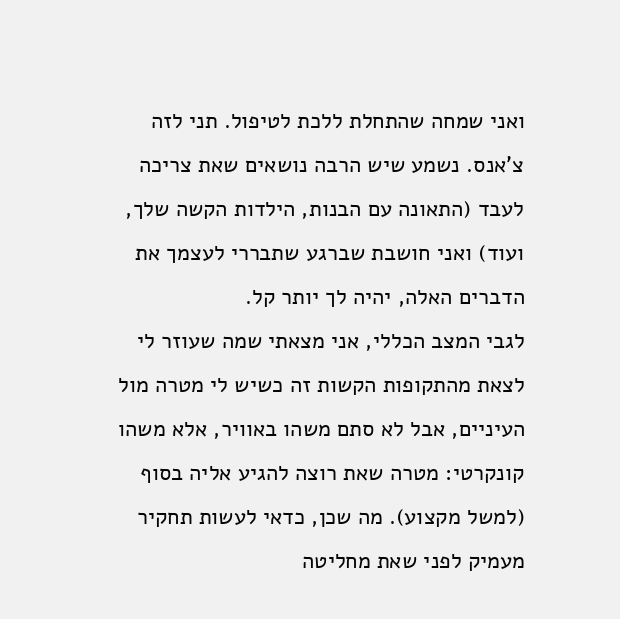ואני שמחה שהתחלת ללכת לטיפול. תני לזה צ'אנס. נשמע שיש הרבה נושאים שאת צריכה לעבד (התאונה עם הבנות, הילדות הקשה שלך, ועוד) ואני חושבת שברגע שתבררי לעצמך את הדברים האלה, יהיה לך יותר קל.
לגבי המצב הכללי, אני מצאתי שמה שעוזר לי לצאת מהתקופות הקשות זה כשיש לי מטרה מול העיניים, אבל לא סתם משהו באוויר, אלא משהו קונקרטי: מטרה שאת רוצה להגיע אליה בסוף (למשל מקצוע). מה שכן, כדאי לעשות תחקיר מעמיק לפני שאת מחליטה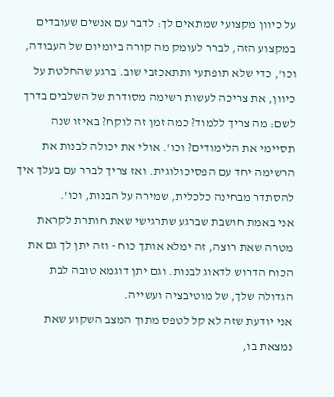על כיוון מקצועי שמתאים לך: לדבר עם אנשים שעובדים במקצוע הזה, לברר לעומק מה קורה ביומיום של העבודה, וכו', כדי שלא תופתעי ותתאכזבי שוב. ברגע שהחלטת על כיוון, את צריכה לעשות רשימה מסודרת של השלבים בדרך לשם: מה צריך ללמוד? כמה זמן זה לוקח? באיזו שנה תסיימי את הלימודים? וכו'. אולי את יכולה לבנות את הרשימה יחד עם הפסיכולוגית. ואז צריך לברר עם בעלך איך להסתדר מבחינה כלכלית, שמירה על הבנות, וכו'.
אני באמת חושבת שברגע שתרגישי שאת חותרת לקראת מטרה שאת רוצה, זה ימלא אותך כוח - וזה יתן לך גם את הכוח הדרוש לדאוג לבנות. וגם יתן דוגמא טובה לבת הגדולה שלך, של מוטיבציה ועשייה.
אני יודעת שזה לא קל לטפס מתוך המצב השקוע שאת נמצאת בו,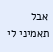אבל תאמיני לי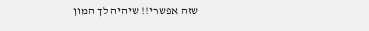שזה אפשרי!! שיהיה לך המון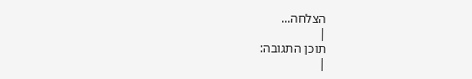הצלחה...
|
תוכן התגובה:
|